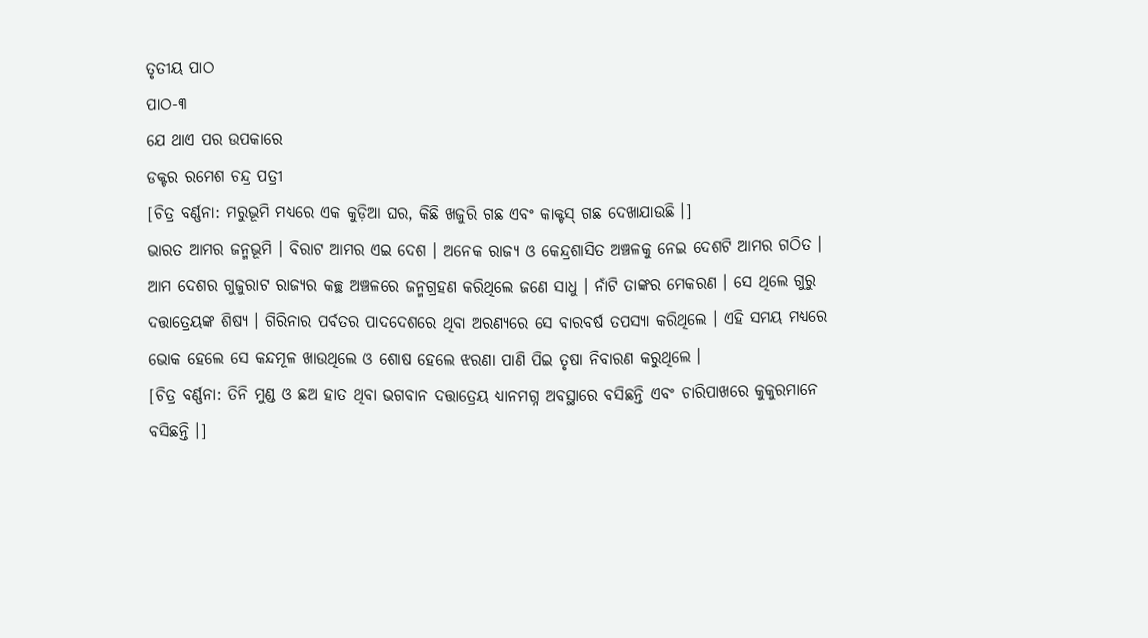ତୃତୀୟ ପାଠ
ପାଠ-୩
ଯେ ଥାଏ ପର ଉପକାରେ
ଡକ୍ଟର ରମେଶ ଚନ୍ଦ୍ର ପତ୍ରୀ
[ଚିତ୍ର ବର୍ଣ୍ଣନା: ମରୁଭୂମି ମଧ୍ୟରେ ଏକ କୁଡ଼ିଆ ଘର, କିଛି ଖଜୁରି ଗଛ ଏବଂ କାକ୍ଟସ୍ ଗଛ ଦେଖାଯାଉଛି ।]
ଭାରତ ଆମର ଜନ୍ମଭୂମି । ବିରାଟ ଆମର ଏଇ ଦେଶ । ଅନେକ ରାଜ୍ୟ ଓ କେନ୍ଦ୍ରଶାସିତ ଅଞ୍ଚଳକୁ ନେଇ ଦେଶଟି ଆମର ଗଠିତ । ଆମ ଦେଶର ଗୁଜୁରାଟ ରାଜ୍ୟର କଚ୍ଛ ଅଞ୍ଚଳରେ ଜନ୍ମଗ୍ରହଣ କରିଥିଲେ ଜଣେ ସାଧୁ । ନାଁଟି ତାଙ୍କର ମେକରଣ । ସେ ଥିଲେ ଗୁରୁ ଦତ୍ତାତ୍ରେୟଙ୍କ ଶିଷ୍ୟ । ଗିରିନାର ପର୍ବତର ପାଦଦେଶରେ ଥିବା ଅରଣ୍ୟରେ ସେ ବାରବର୍ଷ ତପସ୍ୟା କରିଥିଲେ । ଏହି ସମୟ ମଧ୍ୟରେ ଭୋକ ହେଲେ ସେ କନ୍ଦମୂଳ ଖାଉଥିଲେ ଓ ଶୋଷ ହେଲେ ଝରଣା ପାଣି ପିଇ ତୃଷା ନିବାରଣ କରୁଥିଲେ ।
[ଚିତ୍ର ବର୍ଣ୍ଣନା: ତିନି ମୁଣ୍ଡ ଓ ଛଅ ହାତ ଥିବା ଭଗବାନ ଦତ୍ତାତ୍ରେୟ ଧ୍ୟାନମଗ୍ନ ଅବସ୍ଥାରେ ବସିଛନ୍ତି ଏବଂ ଚାରିପାଖରେ କୁକୁରମାନେ ବସିଛନ୍ତି ।]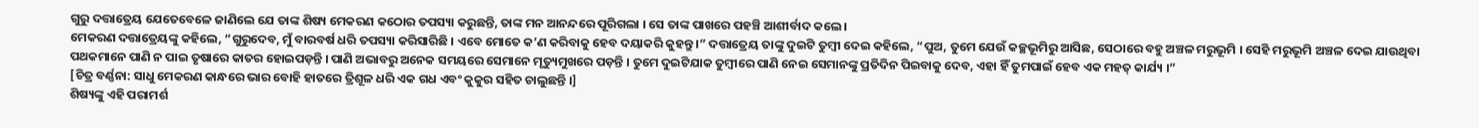ଗୁରୁ ଦତ୍ତାତ୍ରେୟ ଯେତେବେଳେ ଜାଣିଲେ ଯେ ତାଙ୍କ ଶିଷ୍ୟ ମେକରଣ କଠୋର ତପସ୍ୟା କରୁଛନ୍ତି, ତାଙ୍କ ମନ ଆନନ୍ଦରେ ପୂରିଗଲା । ସେ ତାଙ୍କ ପାଖରେ ପହଞ୍ଚି ଆଶୀର୍ବାଦ କଲେ ।
ମେକରଣ ଦତ୍ତାତ୍ରେୟଙ୍କୁ କହିଲେ, “ଗୁରୁଦେବ, ମୁଁ ବାରବର୍ଷ ଧରି ତପସ୍ୟା କରିସାରିଛି । ଏବେ ମୋତେ କ’ଣ କରିବାକୁ ହେବ ଦୟାକରି କୁହନ୍ତୁ ।” ଦତ୍ତାତ୍ରେୟ ତାଙ୍କୁ ଦୁଇଟି ତୁମ୍ବୀ ଦେଇ କହିଲେ, “ପୁଅ, ତୁମେ ଯେଉଁ କଚ୍ଛଭୂମିରୁ ଆସିଛ, ସେଠାରେ ବହୁ ଅଞ୍ଚଳ ମରୁଭୂମି । ସେହି ମରୁଭୂମି ଅଞ୍ଚଳ ଦେଇ ଯାଉଥିବା ପଥକମାନେ ପାଣି ନ ପାଇ ତୃଷାରେ କାତର ହୋଇପଡ଼ନ୍ତି । ପାଣି ଅଭାବରୁ ଅନେକ ସମୟରେ ସେମାନେ ମୃତ୍ୟୁମୁଖରେ ପଡ଼ନ୍ତି । ତୁମେ ଦୁଇଟିଯାକ ତୁମ୍ବୀରେ ପାଣି ନେଇ ସେମାନଙ୍କୁ ପ୍ରତିଦିନ ପିଇବାକୁ ଦେବ, ଏହା ହିଁ ତୁମପାଇଁ ହେବ ଏକ ମହତ୍ କାର୍ଯ୍ୟ ।”
[ଚିତ୍ର ବର୍ଣ୍ଣନା: ସାଧୁ ମେକରଣ କାନ୍ଧରେ ଭାର ବୋହି ହାତରେ ତ୍ରିଶୂଳ ଧରି ଏକ ଗଧ ଏବଂ କୁକୁର ସହିତ ଚାଲୁଛନ୍ତି ।]
ଶିଷ୍ୟଙ୍କୁ ଏହି ପରାମର୍ଶ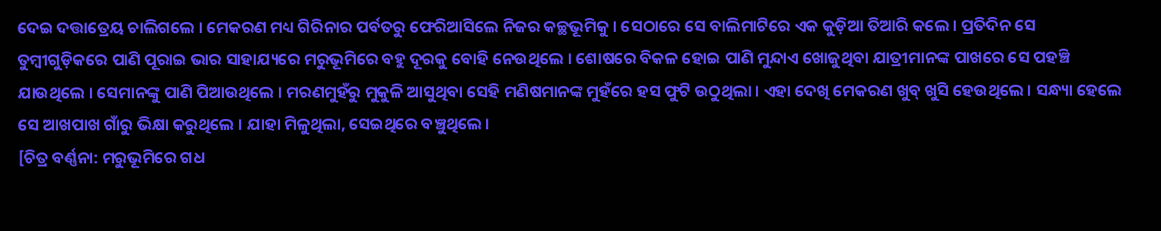ଦେଇ ଦତ୍ତାତ୍ରେୟ ଚାଲିଗଲେ । ମେକରଣ ମଧ୍ୟ ଗିରିନାର ପର୍ବତରୁ ଫେରିଆସିଲେ ନିଜର କଚ୍ଛଭୂମିକୁ । ସେଠାରେ ସେ ବାଲିମାଟିରେ ଏକ କୁଡ଼ିଆ ତିଆରି କଲେ । ପ୍ରତିଦିନ ସେ ତୁମ୍ବୀଗୁଡ଼ିକରେ ପାଣି ପୂରାଇ ଭାର ସାହାଯ୍ୟରେ ମରୁଭୂମିରେ ବହୁ ଦୂରକୁ ବୋହି ନେଉଥିଲେ । ଶୋଷରେ ବିକଳ ହୋଇ ପାଣି ମୁନ୍ଦାଏ ଖୋଜୁଥିବା ଯାତ୍ରୀମାନଙ୍କ ପାଖରେ ସେ ପହଞ୍ଚି ଯାଉଥିଲେ । ସେମାନଙ୍କୁ ପାଣି ପିଆଉଥିଲେ । ମରଣମୁହଁରୁ ମୁକୁଳି ଆସୁଥିବା ସେହି ମଣିଷମାନଙ୍କ ମୁହଁରେ ହସ ଫୁଟି ଉଠୁଥିଲା । ଏହା ଦେଖି ମେକରଣ ଖୁବ୍ ଖୁସି ହେଉଥିଲେ । ସନ୍ଧ୍ୟା ହେଲେ ସେ ଆଖପାଖ ଗାଁରୁ ଭିକ୍ଷା କରୁଥିଲେ । ଯାହା ମିଳୁଥିଲା, ସେଇଥିରେ ବଞ୍ଚୁଥିଲେ ।
[ଚିତ୍ର ବର୍ଣ୍ଣନା: ମରୁଭୂମିରେ ଗଧ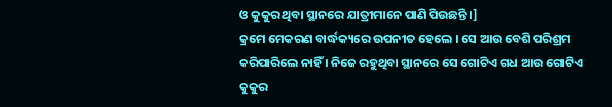ଓ କୁକୁର ଥିବା ସ୍ଥାନରେ ଯାତ୍ରୀମାନେ ପାଣି ପିଉଛନ୍ତି ।]
କ୍ରମେ ମେକରଣ ବାର୍ଦ୍ଧକ୍ୟରେ ଉପନୀତ ହେଲେ । ସେ ଆଉ ବେଶି ପରିଶ୍ରମ କରିପାରିଲେ ନାହିଁ । ନିଜେ ରହୁଥିବା ସ୍ଥାନରେ ସେ ଗୋଟିଏ ଗଧ ଆଉ ଗୋଟିଏ କୁକୁର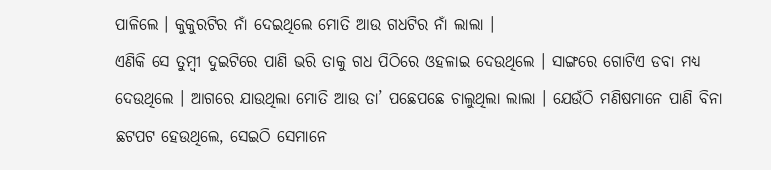ପାଳିଲେ । କୁକୁରଟିର ନାଁ ଦେଇଥିଲେ ମୋତି ଆଉ ଗଧଟିର ନାଁ ଲାଲା ।
ଏଣିକି ସେ ତୁମ୍ବୀ ଦୁଇଟିରେ ପାଣି ଭରି ତାକୁ ଗଧ ପିଠିରେ ଓହଳାଇ ଦେଉଥିଲେ । ସାଙ୍ଗରେ ଗୋଟିଏ ଡବା ମଧ୍ୟ ଦେଉଥିଲେ । ଆଗରେ ଯାଉଥିଲା ମୋତି ଆଉ ତା’ ପଛେପଛେ ଚାଲୁଥିଲା ଲାଲା । ଯେଉଁଠି ମଣିଷମାନେ ପାଣି ବିନା ଛଟପଟ ହେଉଥିଲେ, ସେଇଠି ସେମାନେ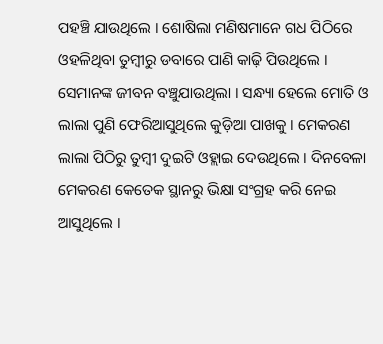ପହଞ୍ଚି ଯାଉଥିଲେ । ଶୋଷିଲା ମଣିଷମାନେ ଗଧ ପିଠିରେ ଓହଳିଥିବା ତୁମ୍ବୀରୁ ଡବାରେ ପାଣି କାଢ଼ି ପିଉଥିଲେ । ସେମାନଙ୍କ ଜୀବନ ବଞ୍ଚୁଯାଉଥିଲା । ସନ୍ଧ୍ୟା ହେଲେ ମୋତି ଓ ଲାଲା ପୁଣି ଫେରିଆସୁଥିଲେ କୁଡ଼ିଆ ପାଖକୁ । ମେକରଣ ଲାଲା ପିଠିରୁ ତୁମ୍ବୀ ଦୁଇଟି ଓହ୍ଲାଇ ଦେଉଥିଲେ । ଦିନବେଳା ମେକରଣ କେତେକ ସ୍ଥାନରୁ ଭିକ୍ଷା ସଂଗ୍ରହ କରି ନେଇ ଆସୁଥିଲେ ।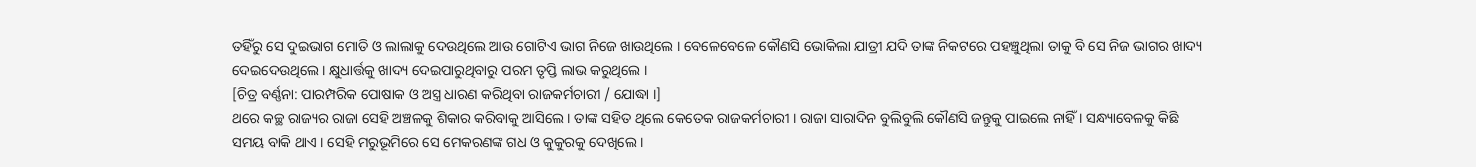ତହିଁରୁ ସେ ଦୁଇଭାଗ ମୋତି ଓ ଲାଲାକୁ ଦେଉଥିଲେ ଆଉ ଗୋଟିଏ ଭାଗ ନିଜେ ଖାଉଥିଲେ । ବେଳେବେଳେ କୌଣସି ଭୋକିଲା ଯାତ୍ରୀ ଯଦି ତାଙ୍କ ନିକଟରେ ପହଞ୍ଚୁଥିଲା ତାକୁ ବି ସେ ନିଜ ଭାଗର ଖାଦ୍ୟ ଦେଇଦେଉଥିଲେ । କ୍ଷୁଧାର୍ତ୍ତକୁ ଖାଦ୍ୟ ଦେଇପାରୁଥିବାରୁ ପରମ ତୃପ୍ତି ଲାଭ କରୁଥିଲେ ।
[ଚିତ୍ର ବର୍ଣ୍ଣନା: ପାରମ୍ପରିକ ପୋଷାକ ଓ ଅସ୍ତ୍ର ଧାରଣ କରିଥିବା ରାଜକର୍ମଚାରୀ / ଯୋଦ୍ଧା ।]
ଥରେ କଚ୍ଛ ରାଜ୍ୟର ରାଜା ସେହି ଅଞ୍ଚଳକୁ ଶିକାର କରିବାକୁ ଆସିଲେ । ତାଙ୍କ ସହିତ ଥିଲେ କେତେକ ରାଜକର୍ମଚାରୀ । ରାଜା ସାରାଦିନ ବୁଲିବୁଲି କୌଣସି ଜନ୍ତୁକୁ ପାଇଲେ ନାହିଁ । ସନ୍ଧ୍ୟାବେଳକୁ କିଛି ସମୟ ବାକି ଥାଏ । ସେହି ମରୁଭୂମିରେ ସେ ମେକରଣଙ୍କ ଗଧ ଓ କୁକୁରକୁ ଦେଖିଲେ ।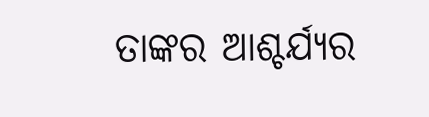ତାଙ୍କର ଆଶ୍ଚର୍ଯ୍ୟର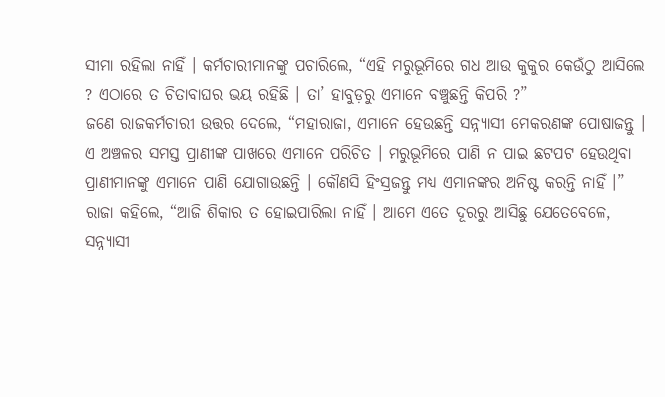ସୀମା ରହିଲା ନାହିଁ । କର୍ମଚାରୀମାନଙ୍କୁ ପଚାରିଲେ, “ଏହି ମରୁଭୂମିରେ ଗଧ ଆଉ କୁକୁର କେଉଁଠୁ ଆସିଲେ ? ଏଠାରେ ତ ଚିତାବାଘର ଭୟ ରହିଛି । ତା’ ହାବୁଡ଼ରୁ ଏମାନେ ବଞ୍ଚୁଛନ୍ତି କିପରି ?”
ଜଣେ ରାଜକର୍ମଚାରୀ ଉତ୍ତର ଦେଲେ, “ମହାରାଜା, ଏମାନେ ହେଉଛନ୍ତି ସନ୍ନ୍ୟାସୀ ମେକରଣଙ୍କ ପୋଷାଜନ୍ତୁ । ଏ ଅଞ୍ଚଳର ସମସ୍ତ ପ୍ରାଣୀଙ୍କ ପାଖରେ ଏମାନେ ପରିଚିତ । ମରୁଭୂମିରେ ପାଣି ନ ପାଇ ଛଟପଟ ହେଉଥିବା ପ୍ରାଣୀମାନଙ୍କୁ ଏମାନେ ପାଣି ଯୋଗାଉଛନ୍ତି । କୌଣସି ହିଂସ୍ରଜନ୍ତୁ ମଧ୍ୟ ଏମାନଙ୍କର ଅନିଷ୍ଟ କରନ୍ତି ନାହିଁ ।”
ରାଜା କହିଲେ, “ଆଜି ଶିକାର ତ ହୋଇପାରିଲା ନାହିଁ । ଆମେ ଏତେ ଦୂରରୁ ଆସିଛୁ ଯେତେବେଳେ, ସନ୍ନ୍ୟାସୀ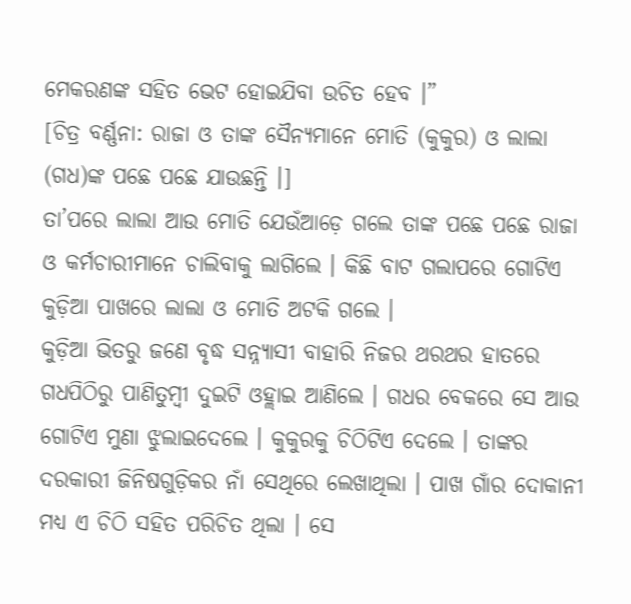ମେକରଣଙ୍କ ସହିତ ଭେଟ ହୋଇଯିବା ଉଚିତ ହେବ ।”
[ଚିତ୍ର ବର୍ଣ୍ଣନା: ରାଜା ଓ ତାଙ୍କ ସୈନ୍ୟମାନେ ମୋତି (କୁକୁର) ଓ ଲାଲା (ଗଧ)ଙ୍କ ପଛେ ପଛେ ଯାଉଛନ୍ତି ।]
ତା’ପରେ ଲାଲା ଆଉ ମୋତି ଯେଉଁଆଡ଼େ ଗଲେ ତାଙ୍କ ପଛେ ପଛେ ରାଜା ଓ କର୍ମଚାରୀମାନେ ଚାଲିବାକୁ ଲାଗିଲେ । କିଛି ବାଟ ଗଲାପରେ ଗୋଟିଏ କୁଡ଼ିଆ ପାଖରେ ଲାଲା ଓ ମୋତି ଅଟକି ଗଲେ ।
କୁଡ଼ିଆ ଭିତରୁ ଜଣେ ବୃଦ୍ଧ ସନ୍ନ୍ୟାସୀ ବାହାରି ନିଜର ଥରଥର ହାତରେ ଗଧପିଠିରୁ ପାଣିତୁମ୍ବୀ ଦୁଇଟି ଓହ୍ଲାଇ ଆଣିଲେ । ଗଧର ବେକରେ ସେ ଆଉ ଗୋଟିଏ ମୁଣା ଝୁଲାଇଦେଲେ । କୁକୁରକୁ ଚିଠିଟିଏ ଦେଲେ । ତାଙ୍କର ଦରକାରୀ ଜିନିଷଗୁଡ଼ିକର ନାଁ ସେଥିରେ ଲେଖାଥିଲା । ପାଖ ଗାଁର ଦୋକାନୀ ମଧ୍ୟ ଏ ଚିଠି ସହିତ ପରିଚିତ ଥିଲା । ସେ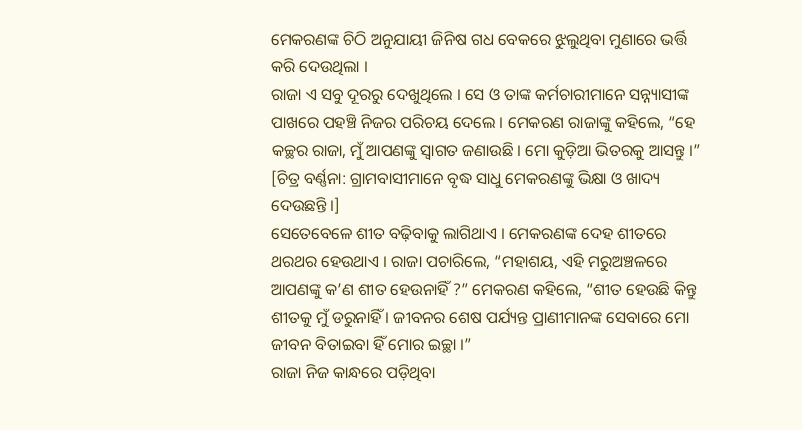ମେକରଣଙ୍କ ଚିଠି ଅନୁଯାୟୀ ଜିନିଷ ଗଧ ବେକରେ ଝୁଲୁଥିବା ମୁଣାରେ ଭର୍ତ୍ତି କରି ଦେଉଥିଲା ।
ରାଜା ଏ ସବୁ ଦୂରରୁ ଦେଖୁଥିଲେ । ସେ ଓ ତାଙ୍କ କର୍ମଚାରୀମାନେ ସନ୍ନ୍ୟାସୀଙ୍କ ପାଖରେ ପହଞ୍ଚି ନିଜର ପରିଚୟ ଦେଲେ । ମେକରଣ ରାଜାଙ୍କୁ କହିଲେ, “ହେ କଚ୍ଛର ରାଜା, ମୁଁ ଆପଣଙ୍କୁ ସ୍ୱାଗତ ଜଣାଉଛି । ମୋ କୁଡ଼ିଆ ଭିତରକୁ ଆସନ୍ତୁ ।”
[ଚିତ୍ର ବର୍ଣ୍ଣନା: ଗ୍ରାମବାସୀମାନେ ବୃଦ୍ଧ ସାଧୁ ମେକରଣଙ୍କୁ ଭିକ୍ଷା ଓ ଖାଦ୍ୟ ଦେଉଛନ୍ତି ।]
ସେତେବେଳେ ଶୀତ ବଢ଼ିବାକୁ ଲାଗିଥାଏ । ମେକରଣଙ୍କ ଦେହ ଶୀତରେ ଥରଥର ହେଉଥାଏ । ରାଜା ପଚାରିଲେ, “ମହାଶୟ, ଏହି ମରୁଅଞ୍ଚଳରେ ଆପଣଙ୍କୁ କ’ଣ ଶୀତ ହେଉନାହିଁ ?” ମେକରଣ କହିଲେ, “ଶୀତ ହେଉଛି କିନ୍ତୁ ଶୀତକୁ ମୁଁ ଡରୁନାହିଁ । ଜୀବନର ଶେଷ ପର୍ଯ୍ୟନ୍ତ ପ୍ରାଣୀମାନଙ୍କ ସେବାରେ ମୋ ଜୀବନ ବିତାଇବା ହିଁ ମୋର ଇଚ୍ଛା ।”
ରାଜା ନିଜ କାନ୍ଧରେ ପଡ଼ିଥିବା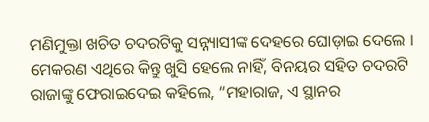ମଣିମୁକ୍ତା ଖଚିତ ଚଦରଟିକୁ ସନ୍ନ୍ୟାସୀଙ୍କ ଦେହରେ ଘୋଡ଼ାଇ ଦେଲେ । ମେକରଣ ଏଥିରେ କିନ୍ତୁ ଖୁସି ହେଲେ ନାହିଁ, ବିନୟର ସହିତ ଚଦରଟି ରାଜାଙ୍କୁ ଫେରାଇଦେଇ କହିଲେ, “ମହାରାଜ, ଏ ସ୍ଥାନର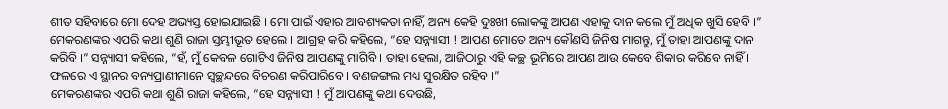ଶୀତ ସହିବାରେ ମୋ ଦେହ ଅଭ୍ୟସ୍ତ ହୋଇଯାଇଛି । ମୋ ପାଇଁ ଏହାର ଆବଶ୍ୟକତା ନାହିଁ, ଅନ୍ୟ କେହି ଦୁଃଖୀ ଲୋକଙ୍କୁ ଆପଣ ଏହାକୁ ଦାନ କଲେ ମୁଁ ଅଧିକ ଖୁସି ହେବି ।”
ମେକରଣଙ୍କର ଏପରି କଥା ଶୁଣି ରାଜା ସ୍ତମ୍ଭୀଭୂତ ହେଲେ । ଆଗ୍ରହ କରି କହିଲେ, “ହେ ସନ୍ନ୍ୟାସୀ ! ଆପଣ ମୋତେ ଅନ୍ୟ କୌଣସି ଜିନିଷ ମାଗନ୍ତୁ, ମୁଁ ତାହା ଆପଣଙ୍କୁ ଦାନ କରିବି ।” ସନ୍ନ୍ୟାସୀ କହିଲେ, “ହଁ, ମୁଁ କେବଳ ଗୋଟିଏ ଜିନିଷ ଆପଣଙ୍କୁ ମାଗିବି । ତାହା ହେଲା, ଆଜିଠାରୁ ଏହି କଚ୍ଛ ଭୂମିରେ ଆପଣ ଆଉ କେବେ ଶିକାର କରିବେ ନାହିଁ । ଫଳରେ ଏ ସ୍ଥାନର ବନ୍ୟପ୍ରାଣୀମାନେ ସ୍ୱଚ୍ଛନ୍ଦରେ ବିଚରଣ କରିପାରିବେ । ବଣଜଙ୍ଗଲ ମଧ୍ୟ ସୁରକ୍ଷିତ ରହିବ ।”
ମେକରଣଙ୍କର ଏପରି କଥା ଶୁଣି ରାଜା କହିଲେ, “ହେ ସନ୍ନ୍ୟାସୀ ! ମୁଁ ଆପଣଙ୍କୁ କଥା ଦେଉଛି,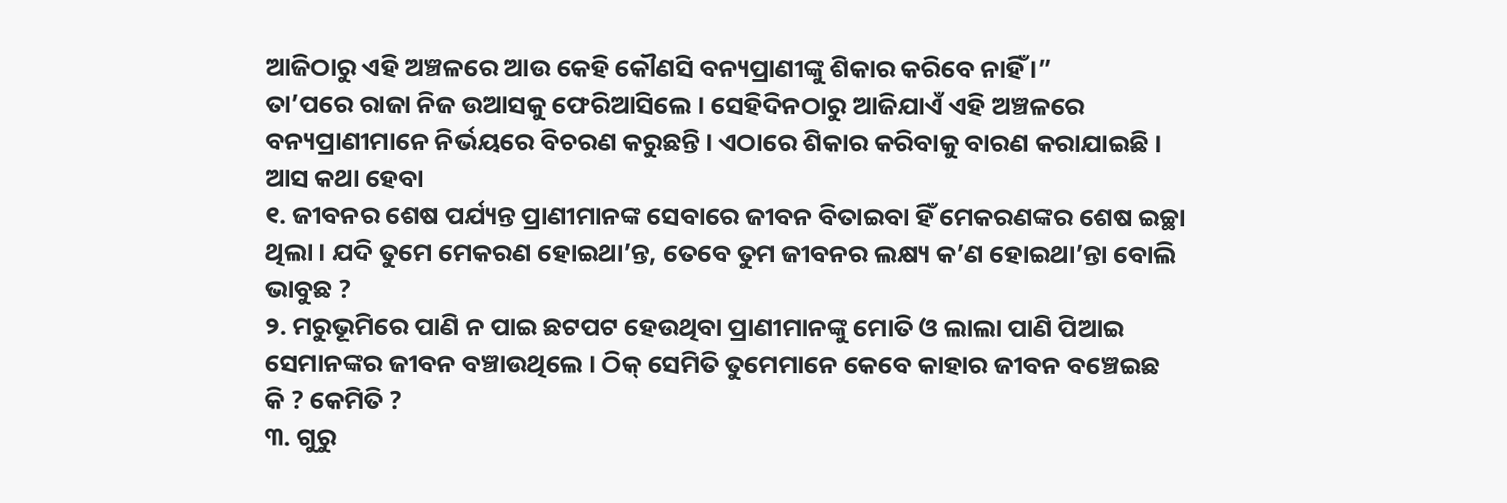ଆଜିଠାରୁ ଏହି ଅଞ୍ଚଳରେ ଆଉ କେହି କୌଣସି ବନ୍ୟପ୍ରାଣୀଙ୍କୁ ଶିକାର କରିବେ ନାହିଁ ।”
ତା’ପରେ ରାଜା ନିଜ ଉଆସକୁ ଫେରିଆସିଲେ । ସେହିଦିନଠାରୁ ଆଜିଯାଏଁ ଏହି ଅଞ୍ଚଳରେ ବନ୍ୟପ୍ରାଣୀମାନେ ନିର୍ଭୟରେ ବିଚରଣ କରୁଛନ୍ତି । ଏଠାରେ ଶିକାର କରିବାକୁ ବାରଣ କରାଯାଇଛି ।
ଆସ କଥା ହେବା
୧. ଜୀବନର ଶେଷ ପର୍ଯ୍ୟନ୍ତ ପ୍ରାଣୀମାନଙ୍କ ସେବାରେ ଜୀବନ ବିତାଇବା ହିଁ ମେକରଣଙ୍କର ଶେଷ ଇଚ୍ଛା ଥିଲା । ଯଦି ତୁମେ ମେକରଣ ହୋଇଥା’ନ୍ତ, ତେବେ ତୁମ ଜୀବନର ଲକ୍ଷ୍ୟ କ’ଣ ହୋଇଥା’ନ୍ତା ବୋଲି ଭାବୁଛ ?
୨. ମରୁଭୂମିରେ ପାଣି ନ ପାଇ ଛଟପଟ ହେଉଥିବା ପ୍ରାଣୀମାନଙ୍କୁ ମୋତି ଓ ଲାଲା ପାଣି ପିଆଇ ସେମାନଙ୍କର ଜୀବନ ବଞ୍ଚାଉଥିଲେ । ଠିକ୍ ସେମିତି ତୁମେମାନେ କେବେ କାହାର ଜୀବନ ବଞ୍ଚେଇଛ କି ? କେମିତି ?
୩. ଗୁରୁ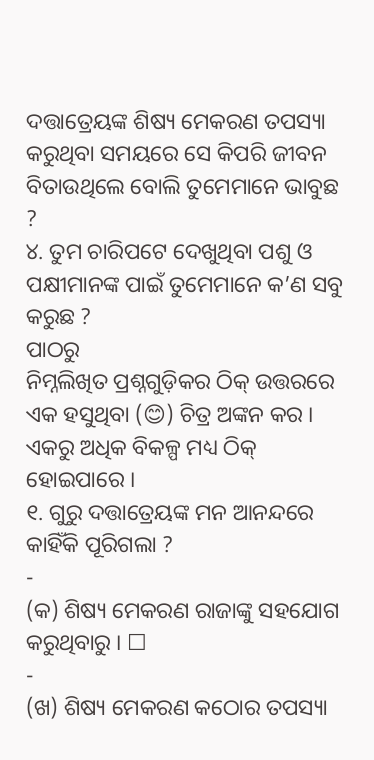ଦତ୍ତାତ୍ରେୟଙ୍କ ଶିଷ୍ୟ ମେକରଣ ତପସ୍ୟା କରୁଥିବା ସମୟରେ ସେ କିପରି ଜୀବନ ବିତାଉଥିଲେ ବୋଲି ତୁମେମାନେ ଭାବୁଛ ?
୪. ତୁମ ଚାରିପଟେ ଦେଖୁଥିବା ପଶୁ ଓ ପକ୍ଷୀମାନଙ୍କ ପାଇଁ ତୁମେମାନେ କ’ଣ ସବୁ କରୁଛ ?
ପାଠରୁ
ନିମ୍ନଲିଖିତ ପ୍ରଶ୍ନଗୁଡ଼ିକର ଠିକ୍ ଉତ୍ତରରେ ଏକ ହସୁଥିବା (😊) ଚିତ୍ର ଅଙ୍କନ କର । ଏକରୁ ଅଧିକ ବିକଳ୍ପ ମଧ୍ୟ ଠିକ୍ ହୋଇପାରେ ।
୧. ଗୁରୁ ଦତ୍ତାତ୍ରେୟଙ୍କ ମନ ଆନନ୍ଦରେ କାହିଁକି ପୂରିଗଲା ?
-
(କ) ଶିଷ୍ୟ ମେକରଣ ରାଜାଙ୍କୁ ସହଯୋଗ କରୁଥିବାରୁ । ☐
-
(ଖ) ଶିଷ୍ୟ ମେକରଣ କଠୋର ତପସ୍ୟା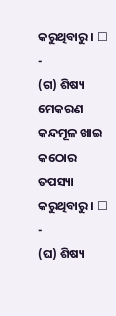କରୁଥିବାରୁ । ☐
-
(ଗ) ଶିଷ୍ୟ ମେକରଣ କନ୍ଦମୂଳ ଖାଇ କଠୋର ତପସ୍ୟା କରୁଥିବାରୁ । ☐
-
(ଘ) ଶିଷ୍ୟ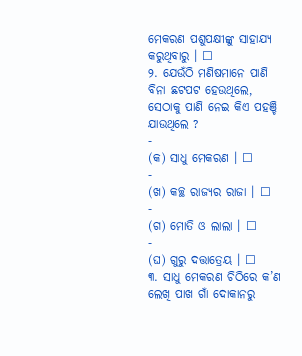ମେକରଣ ପଶୁପକ୍ଷୀଙ୍କୁ ସାହାଯ୍ୟ କରୁଥିବାରୁ । ☐
୨. ଯେଉଁଠି ମଣିଷମାନେ ପାଣି ବିନା ଛଟପଟ ହେଉଥିଲେ, ସେଠାକୁ ପାଣି ନେଇ କିଏ ପହଞ୍ଚି ଯାଉଥିଲେ ?
-
(କ) ସାଧୁ ମେକରଣ । ☐
-
(ଖ) କଚ୍ଛ ରାଜ୍ୟର ରାଜା । ☐
-
(ଗ) ମୋତି ଓ ଲାଲା । ☐
-
(ଘ) ଗୁରୁ ଦତ୍ତାତ୍ରେୟ । ☐
୩. ସାଧୁ ମେକରଣ ଚିଠିରେ କ’ଣ ଲେଖି ପାଖ ଗାଁ ଦୋକାନରୁ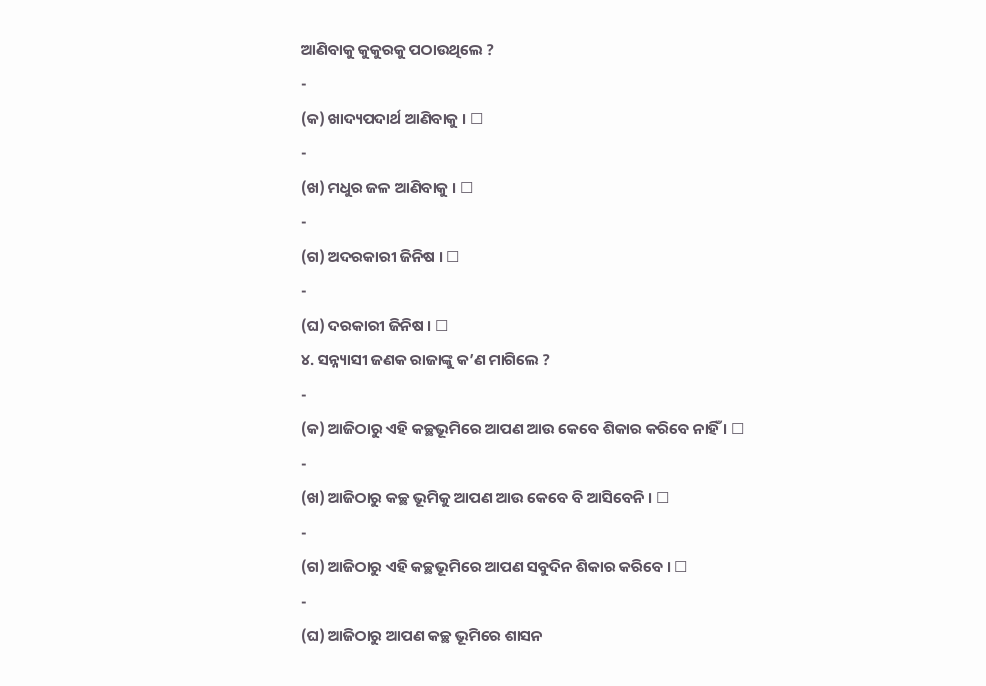ଆଣିବାକୁ କୁକୁରକୁ ପଠାଉଥିଲେ ?
-
(କ) ଖାଦ୍ୟପଦାର୍ଥ ଆଣିବାକୁ । ☐
-
(ଖ) ମଧୁର ଜଳ ଆଣିବାକୁ । ☐
-
(ଗ) ଅଦରକାରୀ ଜିନିଷ । ☐
-
(ଘ) ଦରକାରୀ ଜିନିଷ । ☐
୪. ସନ୍ନ୍ୟାସୀ ଜଣକ ରାଜାଙ୍କୁ କ’ଣ ମାଗିଲେ ?
-
(କ) ଆଜିଠାରୁ ଏହି କଚ୍ଛଭୂମିରେ ଆପଣ ଆଉ କେବେ ଶିକାର କରିବେ ନାହିଁ । ☐
-
(ଖ) ଆଜିଠାରୁ କଚ୍ଛ ଭୂମିକୁ ଆପଣ ଆଉ କେବେ ବି ଆସିବେନି । ☐
-
(ଗ) ଆଜିଠାରୁ ଏହି କଚ୍ଛଭୂମିରେ ଆପଣ ସବୁଦିନ ଶିକାର କରିବେ । ☐
-
(ଘ) ଆଜିଠାରୁ ଆପଣ କଚ୍ଛ ଭୂମିରେ ଶାସନ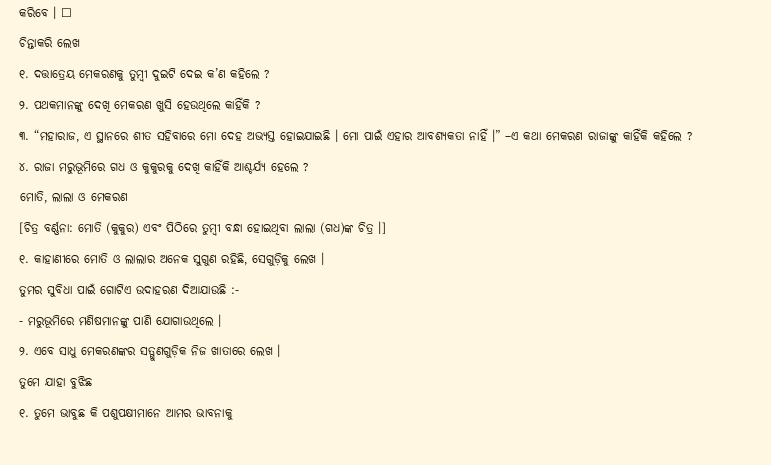କରିବେ । ☐
ଚିନ୍ତାକରି ଲେଖ
୧. ଦତ୍ତାତ୍ରେୟ ମେକରଣକୁ ତୁମ୍ବୀ ଦୁଇଟି ଦେଇ କ’ଣ କହିଲେ ?
୨. ପଥକମାନଙ୍କୁ ଦେଖି ମେକରଣ ଖୁସି ହେଉଥିଲେ କାହିଁକି ?
୩. “ମହାରାଜ, ଏ ସ୍ଥାନରେ ଶୀତ ସହିବାରେ ମୋ ଦେହ ଅଭ୍ୟସ୍ତ ହୋଇଯାଇଛି । ମୋ ପାଇଁ ଏହାର ଆବଶ୍ୟକତା ନାହିଁ ।” –ଏ କଥା ମେକରଣ ରାଜାଙ୍କୁ କାହିଁକି କହିଲେ ?
୪. ରାଜା ମରୁଭୂମିରେ ଗଧ ଓ କୁକୁରକୁ ଦେଖି କାହିଁକି ଆଶ୍ଚର୍ଯ୍ୟ ହେଲେ ?
ମୋତି, ଲାଲା ଓ ମେକରଣ
[ଚିତ୍ର ବର୍ଣ୍ଣନା: ମୋତି (କୁକୁର) ଏବଂ ପିଠିରେ ତୁମ୍ବୀ ବନ୍ଧା ହୋଇଥିବା ଲାଲା (ଗଧ)ଙ୍କ ଚିତ୍ର ।]
୧. କାହାଣୀରେ ମୋତି ଓ ଲାଲାର ଅନେକ ସୁଗୁଣ ରହିଛି, ସେଗୁଡ଼ିକୁ ଲେଖ ।
ତୁମର ସୁବିଧା ପାଇଁ ଗୋଟିଏ ଉଦାହରଣ ଦିଆଯାଉଛି :-
- ମରୁଭୂମିରେ ମଣିଷମାନଙ୍କୁ ପାଣି ଯୋଗାଉଥିଲେ ।
୨. ଏବେ ସାଧୁ ମେକରଣଙ୍କର ସତ୍ଗୁଣଗୁଡ଼ିକ ନିଜ ଖାତାରେ ଲେଖ ।
ତୁମେ ଯାହା ବୁଝିଛ
୧. ତୁମେ ଭାବୁଛ କି ପଶୁପକ୍ଷୀମାନେ ଆମର ଭାବନାକୁ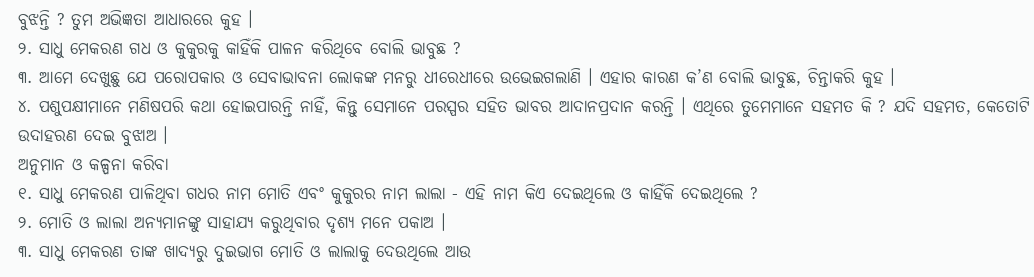ବୁଝନ୍ତି ? ତୁମ ଅଭିଜ୍ଞତା ଆଧାରରେ କୁହ ।
୨. ସାଧୁ ମେକରଣ ଗଧ ଓ କୁକୁରକୁ କାହିଁକି ପାଳନ କରିଥିବେ ବୋଲି ଭାବୁଛ ?
୩. ଆମେ ଦେଖୁଛୁ ଯେ ପରୋପକାର ଓ ସେବାଭାବନା ଲୋକଙ୍କ ମନରୁ ଧୀରେଧୀରେ ଉଭେଇଗଲାଣି । ଏହାର କାରଣ କ’ଣ ବୋଲି ଭାବୁଛ, ଚିନ୍ତାକରି କୁହ ।
୪. ପଶୁପକ୍ଷୀମାନେ ମଣିଷପରି କଥା ହୋଇପାରନ୍ତି ନାହିଁ, କିନ୍ତୁ ସେମାନେ ପରସ୍ପର ସହିତ ଭାବର ଆଦାନପ୍ରଦାନ କରନ୍ତି । ଏଥିରେ ତୁମେମାନେ ସହମତ କି ? ଯଦି ସହମତ, କେତୋଟି ଉଦାହରଣ ଦେଇ ବୁଝାଅ ।
ଅନୁମାନ ଓ କଳ୍ପନା କରିବା
୧. ସାଧୁ ମେକରଣ ପାଳିଥିବା ଗଧର ନାମ ମୋତି ଏବଂ କୁକୁରର ନାମ ଲାଲା - ଏହି ନାମ କିଏ ଦେଇଥିଲେ ଓ କାହିଁକି ଦେଇଥିଲେ ?
୨. ମୋତି ଓ ଲାଲା ଅନ୍ୟମାନଙ୍କୁ ସାହାଯ୍ୟ କରୁଥିବାର ଦୃଶ୍ୟ ମନେ ପକାଅ ।
୩. ସାଧୁ ମେକରଣ ତାଙ୍କ ଖାଦ୍ୟରୁ ଦୁଇଭାଗ ମୋତି ଓ ଲାଲାକୁ ଦେଉଥିଲେ ଆଉ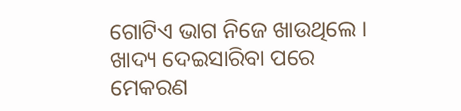ଗୋଟିଏ ଭାଗ ନିଜେ ଖାଉଥିଲେ । ଖାଦ୍ୟ ଦେଇସାରିବା ପରେ ମେକରଣ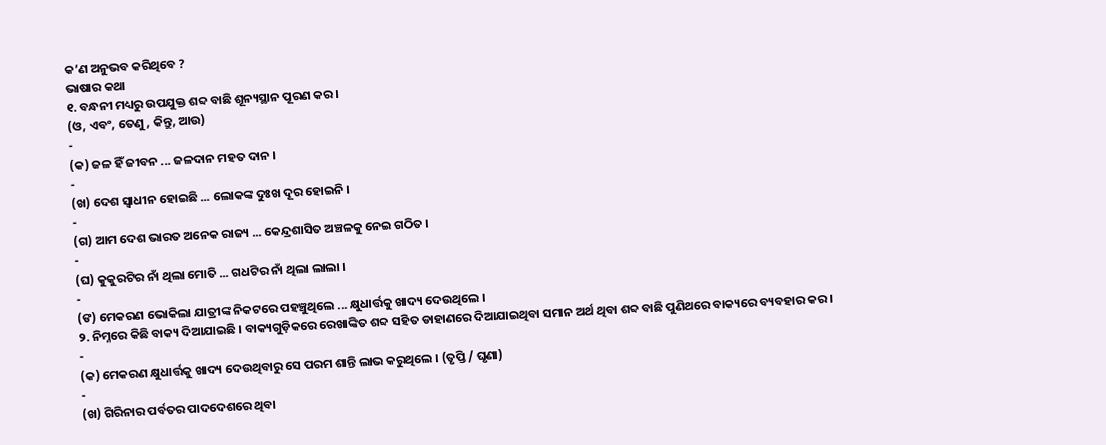କ’ଣ ଅନୁଭବ କରିଥିବେ ?
ଭାଷାର କଥା
୧. ବନ୍ଧନୀ ମଧ୍ୟରୁ ଉପଯୁକ୍ତ ଶବ୍ଦ ବାଛି ଶୂନ୍ୟସ୍ଥାନ ପୂରଣ କର ।
(ଓ, ଏବଂ, ତେଣୁ, କିନ୍ତୁ, ଆଉ)
-
(କ) ଜଳ ହିଁ ଜୀବନ ... ଜଳଦାନ ମହତ ଦାନ ।
-
(ଖ) ଦେଶ ସ୍ୱାଧୀନ ହୋଇଛି ... ଲୋକଙ୍କ ଦୁଃଖ ଦୂର ହୋଇନି ।
-
(ଗ) ଆମ ଦେଶ ଭାରତ ଅନେକ ରାଜ୍ୟ ... କେନ୍ଦ୍ରଶାସିତ ଅଞ୍ଚଳକୁ ନେଇ ଗଠିତ ।
-
(ଘ) କୁକୁରଟିର ନାଁ ଥିଲା ମୋତି ... ଗଧଟିର ନାଁ ଥିଲା ଲାଲା ।
-
(ଙ) ମେକରଣ ଭୋକିଲା ଯାତ୍ରୀଙ୍କ ନିକଟରେ ପହଞ୍ଚୁଥିଲେ ... କ୍ଷୁଧାର୍ତ୍ତକୁ ଖାଦ୍ୟ ଦେଉଥିଲେ ।
୨. ନିମ୍ନରେ କିଛି ବାକ୍ୟ ଦିଆଯାଇଛି । ବାକ୍ୟଗୁଡ଼ିକରେ ରେଖାଙ୍କିତ ଶବ୍ଦ ସହିତ ଡାହାଣରେ ଦିଆଯାଇଥିବା ସମାନ ଅର୍ଥ ଥିବା ଶବ୍ଦ ବାଛି ପୁଣିଥରେ ବାକ୍ୟରେ ବ୍ୟବହାର କର ।
-
(କ) ମେକରଣ କ୍ଷୁଧାର୍ତ୍ତକୁ ଖାଦ୍ୟ ଦେଉଥିବାରୁ ସେ ପରମ ଶାନ୍ତି ଲାଭ କରୁଥିଲେ । (ତୃପ୍ତି / ଘୃଣା)
-
(ଖ) ଗିରିନାର ପର୍ବତର ପାଦଦେଶରେ ଥିବା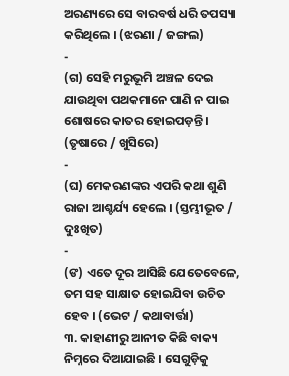ଅରଣ୍ୟରେ ସେ ବାରବର୍ଷ ଧରି ତପସ୍ୟା କରିଥିଲେ । (ଝରଣା / ଜଙ୍ଗଲ)
-
(ଗ) ସେହି ମରୁଭୂମି ଅଞ୍ଚଳ ଦେଇ ଯାଉଥିବା ପଥକମାନେ ପାଣି ନ ପାଇ ଶୋଷରେ କାତର ହୋଇପଡ଼ନ୍ତି । (ତୃଷାରେ / ଖୁସିରେ)
-
(ଘ) ମେକରଣଙ୍କର ଏପରି କଥା ଶୁଣି ରାଜା ଆଶ୍ଚର୍ଯ୍ୟ ହେଲେ । (ସ୍ତମ୍ଭୀଭୂତ / ଦୁଃଖିତ)
-
(ଙ) ଏତେ ଦୂର ଆସିଛି ଯେତେବେଳେ, ତମ ସହ ସାକ୍ଷାତ ହୋଇଯିବା ଉଚିତ ହେବ । (ଭେଟ / କଥାବାର୍ତ୍ତା)
୩. କାହାଣୀରୁ ଆନୀତ କିଛି ବାକ୍ୟ ନିମ୍ନରେ ଦିଆଯାଇଛି । ସେଗୁଡ଼ିକୁ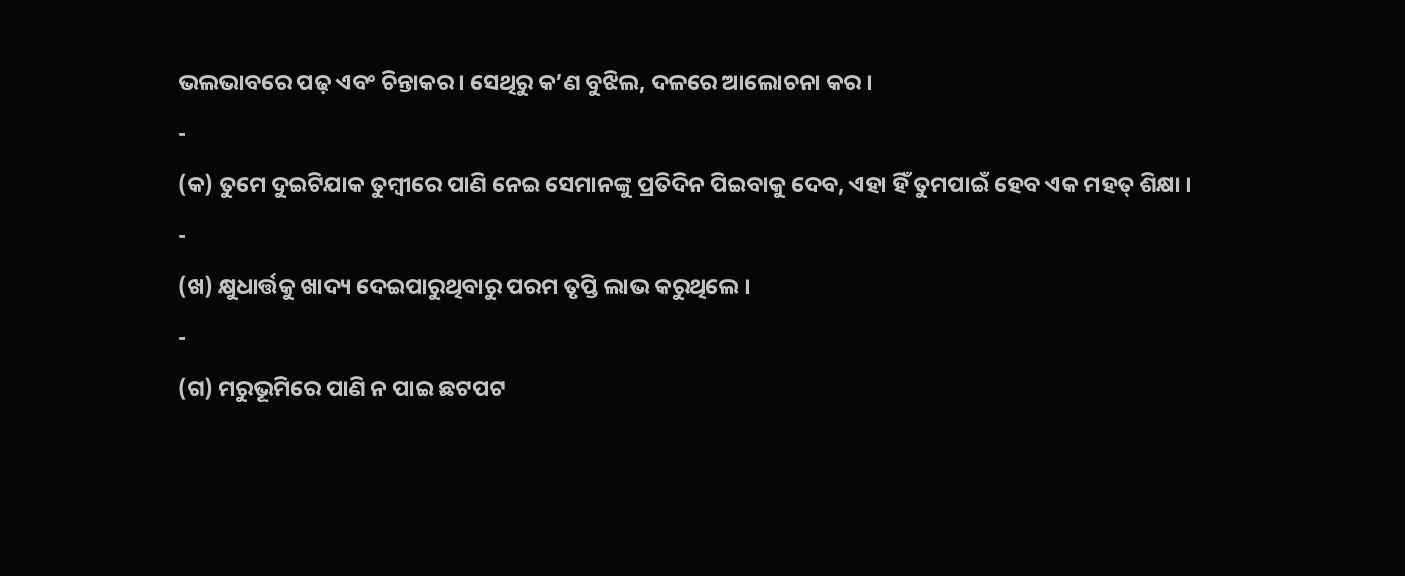ଭଲଭାବରେ ପଢ଼ ଏବଂ ଚିନ୍ତାକର । ସେଥିରୁ କ’ଣ ବୁଝିଲ, ଦଳରେ ଆଲୋଚନା କର ।
-
(କ) ତୁମେ ଦୁଇଟିଯାକ ତୁମ୍ବୀରେ ପାଣି ନେଇ ସେମାନଙ୍କୁ ପ୍ରତିଦିନ ପିଇବାକୁ ଦେବ, ଏହା ହିଁ ତୁମପାଇଁ ହେବ ଏକ ମହତ୍ ଶିକ୍ଷା ।
-
(ଖ) କ୍ଷୁଧାର୍ତ୍ତକୁ ଖାଦ୍ୟ ଦେଇପାରୁଥିବାରୁ ପରମ ତୃପ୍ତି ଲାଭ କରୁଥିଲେ ।
-
(ଗ) ମରୁଭୂମିରେ ପାଣି ନ ପାଇ ଛଟପଟ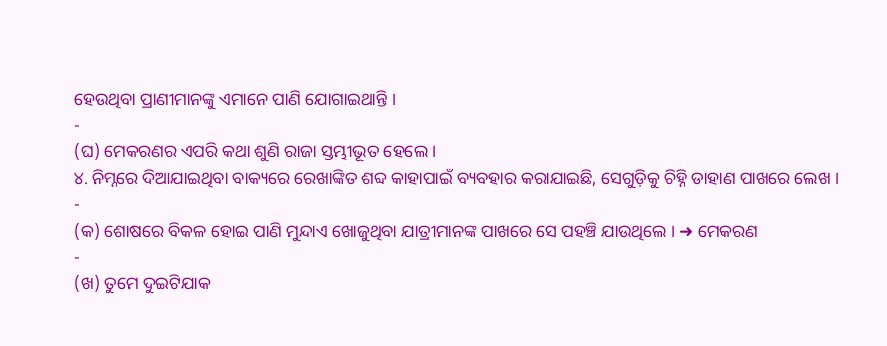ହେଉଥିବା ପ୍ରାଣୀମାନଙ୍କୁ ଏମାନେ ପାଣି ଯୋଗାଇଥାନ୍ତି ।
-
(ଘ) ମେକରଣର ଏପରି କଥା ଶୁଣି ରାଜା ସ୍ତମ୍ଭୀଭୂତ ହେଲେ ।
୪. ନିମ୍ନରେ ଦିଆଯାଇଥିବା ବାକ୍ୟରେ ରେଖାଙ୍କିତ ଶବ୍ଦ କାହାପାଇଁ ବ୍ୟବହାର କରାଯାଇଛି, ସେଗୁଡ଼ିକୁ ଚିହ୍ନି ଡାହାଣ ପାଖରେ ଲେଖ ।
-
(କ) ଶୋଷରେ ବିକଳ ହୋଇ ପାଣି ମୁନ୍ଦାଏ ଖୋଜୁଥିବା ଯାତ୍ରୀମାନଙ୍କ ପାଖରେ ସେ ପହଞ୍ଚି ଯାଉଥିଲେ । ➜ ମେକରଣ
-
(ଖ) ତୁମେ ଦୁଇଟିଯାକ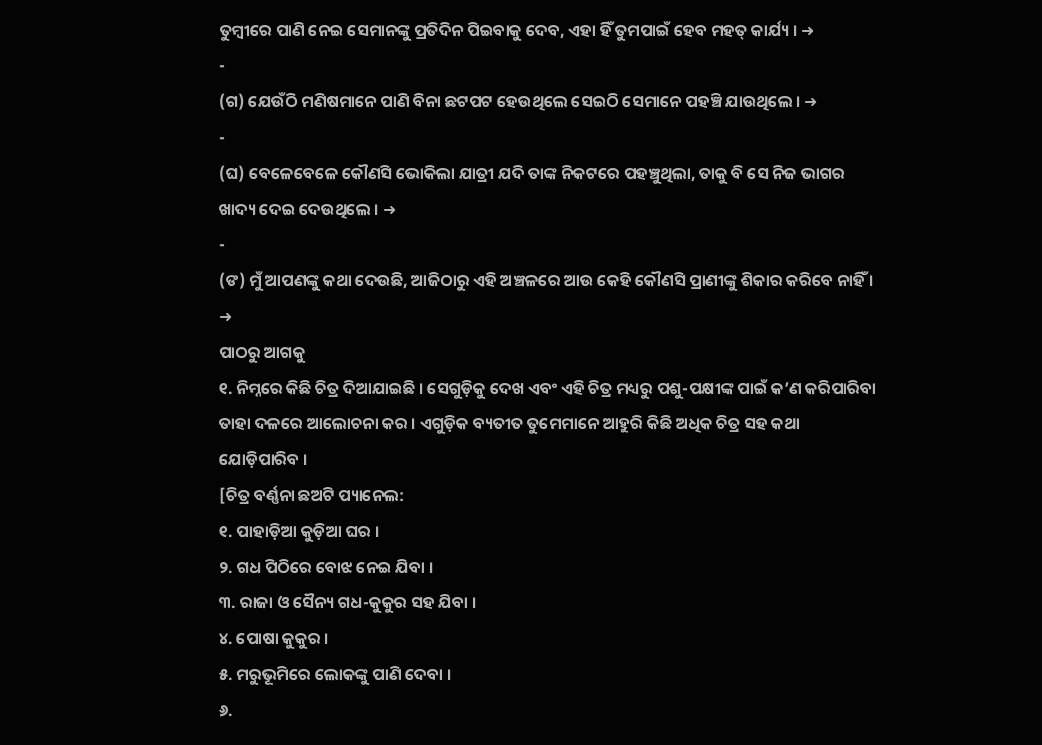ତୁମ୍ବୀରେ ପାଣି ନେଇ ସେମାନଙ୍କୁ ପ୍ରତିଦିନ ପିଇବାକୁ ଦେବ, ଏହା ହିଁ ତୁମପାଇଁ ହେବ ମହତ୍ କାର୍ଯ୍ୟ । ➜
-
(ଗ) ଯେଉଁଠି ମଣିଷମାନେ ପାଣି ବିନା ଛଟପଟ ହେଉଥିଲେ ସେଇଠି ସେମାନେ ପହଞ୍ଚି ଯାଉଥିଲେ । ➜
-
(ଘ) ବେଳେବେଳେ କୌଣସି ଭୋକିଲା ଯାତ୍ରୀ ଯଦି ତାଙ୍କ ନିକଟରେ ପହଞ୍ଚୁଥିଲା, ତାକୁ ବି ସେ ନିଜ ଭାଗର ଖାଦ୍ୟ ଦେଇ ଦେଉଥିଲେ । ➜
-
(ଙ) ମୁଁ ଆପଣଙ୍କୁ କଥା ଦେଉଛି, ଆଜିଠାରୁ ଏହି ଅଞ୍ଚଳରେ ଆଉ କେହି କୌଣସି ପ୍ରାଣୀଙ୍କୁ ଶିକାର କରିବେ ନାହିଁ । ➜
ପାଠରୁ ଆଗକୁ
୧. ନିମ୍ନରେ କିଛି ଚିତ୍ର ଦିଆଯାଇଛି । ସେଗୁଡ଼ିକୁ ଦେଖ ଏବଂ ଏହି ଚିତ୍ର ମଧ୍ୟରୁ ପଶୁ-ପକ୍ଷୀଙ୍କ ପାଇଁ କ’ଣ କରିପାରିବା ତାହା ଦଳରେ ଆଲୋଚନା କର । ଏଗୁଡ଼ିକ ବ୍ୟତୀତ ତୁମେମାନେ ଆହୁରି କିଛି ଅଧିକ ଚିତ୍ର ସହ କଥା ଯୋଡ଼ିପାରିବ ।
[ଚିତ୍ର ବର୍ଣ୍ଣନା ଛଅଟି ପ୍ୟାନେଲ:
୧. ପାହାଡ଼ିଆ କୁଡ଼ିଆ ଘର ।
୨. ଗଧ ପିଠିରେ ବୋଝ ନେଇ ଯିବା ।
୩. ରାଜା ଓ ସୈନ୍ୟ ଗଧ-କୁକୁର ସହ ଯିବା ।
୪. ପୋଷା କୁକୁର ।
୫. ମରୁଭୂମିରେ ଲୋକଙ୍କୁ ପାଣି ଦେବା ।
୬.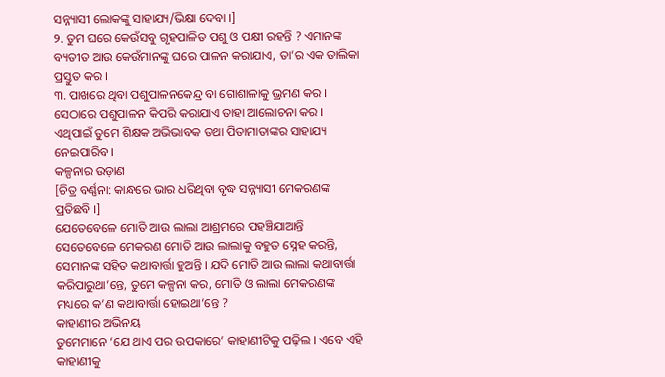ସନ୍ନ୍ୟାସୀ ଲୋକଙ୍କୁ ସାହାଯ୍ୟ/ଭିକ୍ଷା ଦେବା ।]
୨. ତୁମ ଘରେ କେଉଁସବୁ ଗୃହପାଳିତ ପଶୁ ଓ ପକ୍ଷୀ ରହନ୍ତି ? ଏମାନଙ୍କ ବ୍ୟତୀତ ଆଉ କେଉଁମାନଙ୍କୁ ଘରେ ପାଳନ କରାଯାଏ, ତା’ର ଏକ ତାଲିକା ପ୍ରସ୍ତୁତ କର ।
୩. ପାଖରେ ଥିବା ପଶୁପାଳନକେନ୍ଦ୍ର ବା ଗୋଶାଳାକୁ ଭ୍ରମଣ କର । ସେଠାରେ ପଶୁପାଳନ କିପରି କରାଯାଏ ତାହା ଆଲୋଚନା କର । ଏଥିପାଇଁ ତୁମେ ଶିକ୍ଷକ ଅଭିଭାବକ ତଥା ପିତାମାତାଙ୍କର ସାହାଯ୍ୟ ନେଇପାରିବ ।
କଳ୍ପନାର ଉଡ଼ାଣ
[ଚିତ୍ର ବର୍ଣ୍ଣନା: କାନ୍ଧରେ ଭାର ଧରିଥିବା ବୃଦ୍ଧ ସନ୍ନ୍ୟାସୀ ମେକରଣଙ୍କ ପ୍ରତିଛବି ।]
ଯେତେବେଳେ ମୋତି ଆଉ ଲାଲା ଆଶ୍ରମରେ ପହଞ୍ଚିଯାଆନ୍ତି ସେତେବେଳେ ମେକରଣ ମୋତି ଆଉ ଲାଲାକୁ ବହୁତ ସ୍ନେହ କରନ୍ତି, ସେମାନଙ୍କ ସହିତ କଥାବାର୍ତ୍ତା ହୁଅନ୍ତି । ଯଦି ମୋତି ଆଉ ଲାଲା କଥାବାର୍ତ୍ତା କରିପାରୁଥା’ନ୍ତେ, ତୁମେ କଳ୍ପନା କର, ମୋତି ଓ ଲାଲା ମେକରଣଙ୍କ ମଧ୍ୟରେ କ’ଣ କଥାବାର୍ତ୍ତା ହୋଇଥା’ନ୍ତେ ?
କାହାଣୀର ଅଭିନୟ
ତୁମେମାନେ ‘ଯେ ଥାଏ ପର ଉପକାରେ’ କାହାଣୀଟିକୁ ପଢ଼ିଲ । ଏବେ ଏହି କାହାଣୀକୁ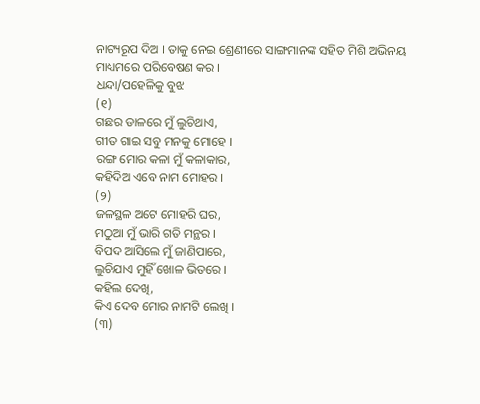ନାଟ୍ୟରୂପ ଦିଅ । ତାକୁ ନେଇ ଶ୍ରେଣୀରେ ସାଙ୍ଗମାନଙ୍କ ସହିତ ମିଶି ଅଭିନୟ ମାଧ୍ୟମରେ ପରିବେଷଣ କର ।
ଧନ୍ଦା/ପହେଳିକୁ ବୁଝ
(୧)
ଗଛର ଡାଳରେ ମୁଁ ଲୁଚିଥାଏ,
ଗୀତ ଗାଇ ସବୁ ମନକୁ ମୋହେ ।
ରଙ୍ଗ ମୋର କଳା ମୁଁ କଳାକାର,
କହିଦିଅ ଏବେ ନାମ ମୋହର ।
(୨)
ଜଳସ୍ଥଳ ଅଟେ ମୋହରି ଘର,
ମଠୁଆ ମୁଁ ଭାରି ଗତି ମନ୍ଥର ।
ବିପଦ ଆସିଲେ ମୁଁ ଜାଣିପାରେ,
ଲୁଚିଯାଏ ମୁହିଁ ଖୋଳ ଭିତରେ ।
କହିଲ ଦେଖି,
କିଏ ଦେବ ମୋର ନାମଟି ଲେଖି ।
(୩)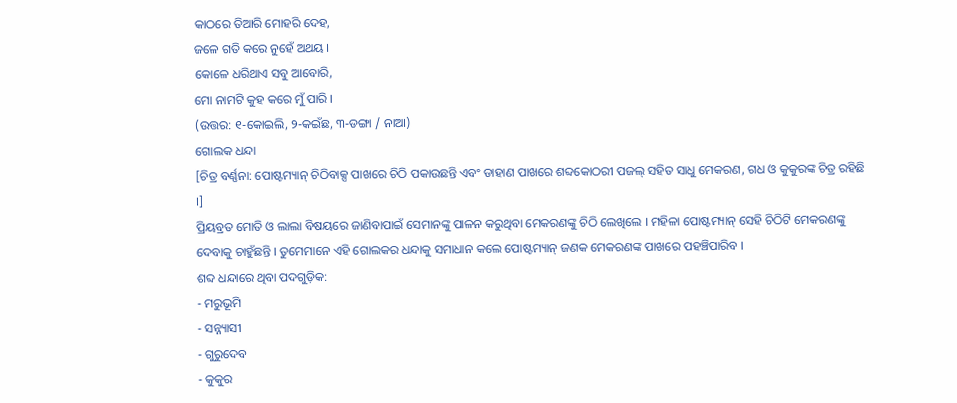କାଠରେ ତିଆରି ମୋହରି ଦେହ,
ଜଳେ ଗତି କରେ ନୁହେଁ ଅଥୟ ।
କୋଳେ ଧରିଥାଏ ସବୁ ଆବୋରି,
ମୋ ନାମଟି କୁହ କରେ ମୁଁ ପାରି ।
(ଉତ୍ତର: ୧-କୋଇଲି, ୨-କଇଁଛ, ୩-ଡଙ୍ଗା / ନାଆ)
ଗୋଲକ ଧନ୍ଦା
[ଚିତ୍ର ବର୍ଣ୍ଣନା: ପୋଷ୍ଟମ୍ୟାନ୍ ଚିଠିବାକ୍ସ ପାଖରେ ଚିଠି ପକାଉଛନ୍ତି ଏବଂ ଡାହାଣ ପାଖରେ ଶବ୍ଦକୋଠରୀ ପଜଲ୍ ସହିତ ସାଧୁ ମେକରଣ, ଗଧ ଓ କୁକୁରଙ୍କ ଚିତ୍ର ରହିଛି ।]
ପ୍ରିୟବ୍ରତ ମୋତି ଓ ଲାଲା ବିଷୟରେ ଜାଣିବାପାଇଁ ସେମାନଙ୍କୁ ପାଳନ କରୁଥିବା ମେକରଣଙ୍କୁ ଚିଠି ଲେଖିଲେ । ମହିଳା ପୋଷ୍ଟମ୍ୟାନ୍ ସେହି ଚିଠିଟି ମେକରଣଙ୍କୁ ଦେବାକୁ ଚାହୁଁଛନ୍ତି । ତୁମେମାନେ ଏହି ଗୋଲକର ଧନ୍ଦାକୁ ସମାଧାନ କଲେ ପୋଷ୍ଟମ୍ୟାନ୍ ଜଣକ ମେକରଣଙ୍କ ପାଖରେ ପହଞ୍ଚିପାରିବ ।
ଶବ୍ଦ ଧନ୍ଦାରେ ଥିବା ପଦଗୁଡ଼ିକ:
- ମରୁଭୂମି
- ସନ୍ନ୍ୟାସୀ
- ଗୁରୁଦେବ
- କୁକୁର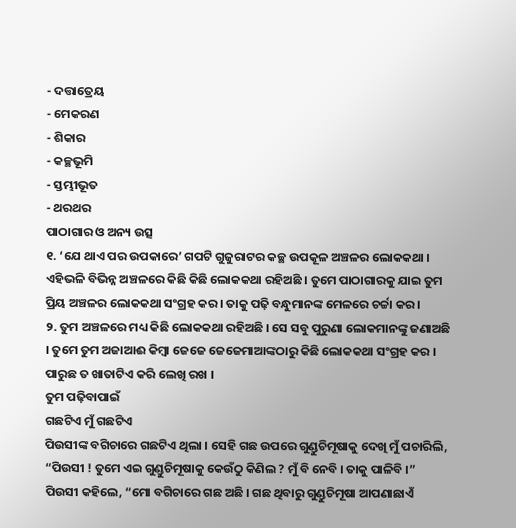- ଦତ୍ତାତ୍ରେୟ
- ମେକରଣ
- ଶିକାର
- କଚ୍ଛଭୂମି
- ସ୍ତମ୍ଭୀଭୂତ
- ଥରଥର
ପାଠାଗାର ଓ ଅନ୍ୟ ଉତ୍ସ
୧. ‘ଯେ ଥାଏ ପର ଉପକାରେ’ ଗପଟି ଗୁଜୁରାଟର କଚ୍ଛ ଉପକୂଳ ଅଞ୍ଚଳର ଲୋକକଥା । ଏହିଭଳି ବିଭିନ୍ନ ଅଞ୍ଚଳରେ କିଛି କିଛି ଲୋକକଥା ରହିଅଛି । ତୁମେ ପାଠାଗାରକୁ ଯାଇ ତୁମ ପ୍ରିୟ ଅଞ୍ଚଳର ଲୋକକଥା ସଂଗ୍ରହ କର । ତାକୁ ପଢ଼ି ବନ୍ଧୁମାନଙ୍କ ମେଳରେ ଚର୍ଚ୍ଚା କର ।
୨. ତୁମ ଅଞ୍ଚଳରେ ମଧ୍ୟ କିଛି ଲୋକକଥା ରହିଅଛି । ସେ ସବୁ ପୁରୁଣା ଲୋକମାନଙ୍କୁ ଜଣାଅଛି । ତୁମେ ତୁମ ଅଜାଆଈ କିମ୍ବା ଜେଜେ ଜେଜେମାଆଙ୍କଠାରୁ କିଛି ଲୋକକଥା ସଂଗ୍ରହ କର । ପାରୁଛ ତ ଖାତାଟିଏ କରି ଲେଖି ରଖ ।
ତୁମ ପଢ଼ିବାପାଇଁ
ଗଛଟିଏ ମୁଁ ଗଛଟିଏ
ପିଉସୀଙ୍କ ବଗିଚାରେ ଗଛଟିଏ ଥିଲା । ସେହି ଗଛ ଉପରେ ଗୁଣ୍ଡୁଚିମୂଷାକୁ ଦେଖି ମୁଁ ପଚାରିଲି, “ପିଉସୀ ! ତୁମେ ଏଇ ଗୁଣ୍ଡୁଚିମୂଷାକୁ କେଉଁଠୁ କିଣିଲ ? ମୁଁ ବି ନେବି । ତାକୁ ପାଳିବି ।”
ପିଉସୀ କହିଲେ, “ମୋ ବଗିଚାରେ ଗଛ ଅଛି । ଗଛ ଥିବାରୁ ଗୁଣ୍ଡୁଚିମୂଷା ଆପଣାଛାଏଁ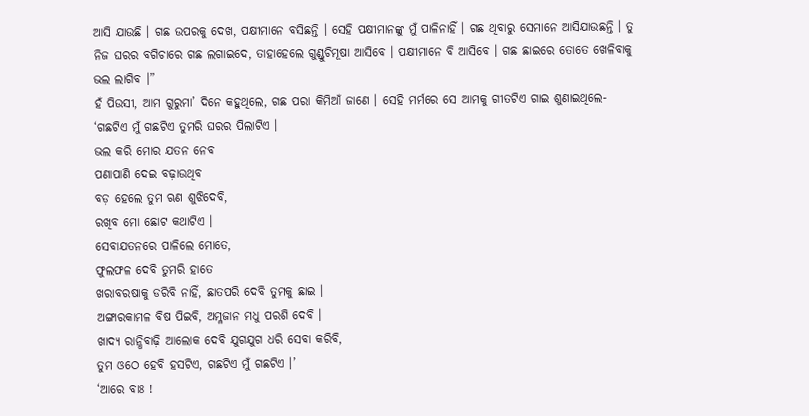ଆସି ଯାଉଛି । ଗଛ ଉପରକୁ ଦେଖ, ପକ୍ଷୀମାନେ ବସିଛନ୍ତି । ସେହି ପକ୍ଷୀମାନଙ୍କୁ ମୁଁ ପାଳିନାହିଁ । ଗଛ ଥିବାରୁ ସେମାନେ ଆସିଯାଉଛନ୍ତି । ତୁ ନିଜ ଘରର ବଗିଚାରେ ଗଛ ଲଗାଇଦେ, ତାହାହେଲେ ଗୁଣ୍ଡୁଚିମୂଷା ଆସିବେ । ପକ୍ଷୀମାନେ ବି ଆସିବେ । ଗଛ ଛାଇରେ ତୋତେ ଖେଳିବାକୁ ଭଲ ଲାଗିବ ।”
ହଁ ପିଉସୀ, ଆମ ଗୁରୁମା’ ଦିନେ କହୁଥିଲେ, ଗଛ ପରା କିମିଆଁ ଜାଣେ । ସେହି ମର୍ମରେ ସେ ଆମକୁ ଗୀତଟିଏ ଗାଇ ଶୁଣାଇଥିଲେ-
‘ଗଛଟିଏ ମୁଁ ଗଛଟିଏ ତୁମରି ଘରର ପିଲାଟିଏ ।
ଭଲ କରି ମୋର ଯତନ ନେବ
ପଣାପାଣି ଦେଇ ବଢ଼ାଉଥିବ
ବଡ଼ ହେଲେ ତୁମ ଋଣ ଶୁଝିଦେବି,
ରଖିବ ମୋ ଛୋଟ କଥାଟିଏ ।
ସେବାଯତନରେ ପାଳିଲେ ମୋତେ,
ଫୁଲଫଳ ଦେବି ତୁମରି ହାତେ
ଖରାବରଷାକୁ ଡରିବି ନାହିଁ, ଛାତପରି ଦେବି ତୁମକୁ ଛାଇ ।
ଅଙ୍ଗାରକାମଳ ବିଷ ପିଇବି, ଅମ୍ଳଜାନ ମଧୁ ପରଶି ଦେବି ।
ଖାଦ୍ୟ ରାନ୍ଧିବାଢ଼ି ଆଲୋକ ଦେବି ଯୁଗଯୁଗ ଧରି ସେବା କରିବି,
ତୁମ ଓଠେ ହେବି ହସଟିଏ, ଗଛଟିଏ ମୁଁ ଗଛଟିଏ ।’
‘ଆରେ ବାଃ !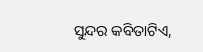ସୁନ୍ଦର କବିତାଟିଏ,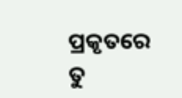ପ୍ରକୃତରେ ତୁ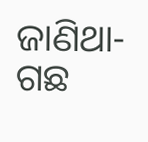ଜାଣିଥା- ଗଛ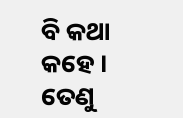ବି କଥା କହେ । ତେଣୁ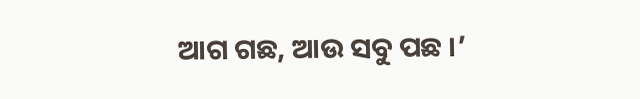ଆଗ ଗଛ, ଆଉ ସବୁ ପଛ ।’